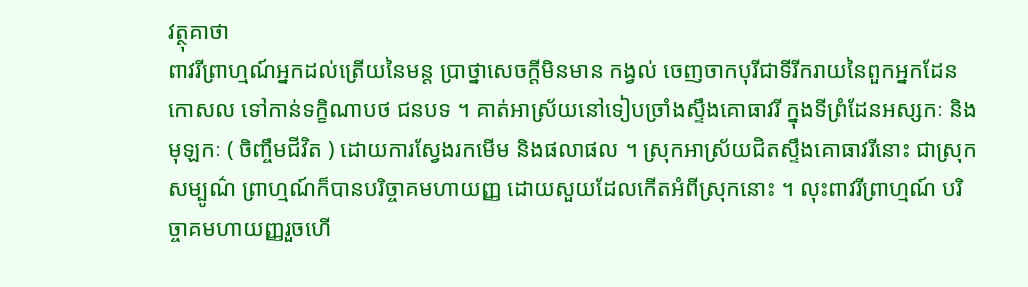វត្ថុគាថា
ពាវរីព្រាហ្មណ៍អ្នកដល់ត្រើយនៃមន្ត ប្រាថ្នាសេចក្តីមិនមាន កង្វល់ ចេញចាកបុរីជាទីរីករាយនៃពួកអ្នកដែនកោសល ទៅកាន់ទក្ខិណាបថ ជនបទ ។ គាត់អាស្រ័យនៅទៀបច្រាំងស្ទឹងគោធាវរី ក្នុងទីព្រំដែនអស្សកៈ និងមុឡកៈ ( ចិញ្ចឹមជីវិត ) ដោយការស្វែងរកមើម និងផលាផល ។ ស្រុកអាស្រ័យជិតស្ទឹងគោធាវរីនោះ ជាស្រុកសម្បូណ៌ ព្រាហ្មណ៍ក៏បានបរិច្ចាគមហាយញ្ញ ដោយសួយដែលកើតអំពីស្រុកនោះ ។ លុះពាវរីព្រាហ្មណ៍ បរិច្ចាគមហាយញ្ញរួចហើ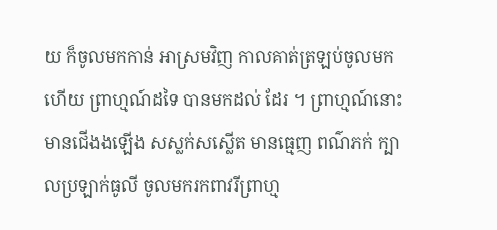យ ក៏ចូលមកកាន់ អាស្រមវិញ កាលគាត់ត្រឡប់ចូលមកហើយ ព្រាហ្មណ៍ដទៃ បានមកដល់ ដែរ ។ ព្រាហ្មណ៍នោះ មានជើងងឡើង សស្លក់សស្លើត មានធ្មេញ ពណ៌ភក់ ក្បាលប្រឡាក់ធូលី ចូលមករកពាវរីព្រាហ្ម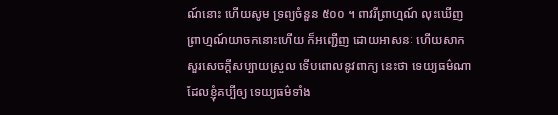ណ៍នោះ ហើយសូម ទ្រព្យចំនួន ៥០០ ។ ពាវរីព្រាហ្មណ៍ លុះឃើញព្រាហ្មណ៍យាចកនោះហើយ ក៏អញ្ជើញ ដោយអាសនៈ ហើយសាកសួរសេចក្តីសប្បាយស្រួល ទើបពោលនូវពាក្យ នេះថា ទេយ្យធម៌ណា ដែលខ្ញុំគប្បីឲ្យ ទេយ្យធម៌ទាំង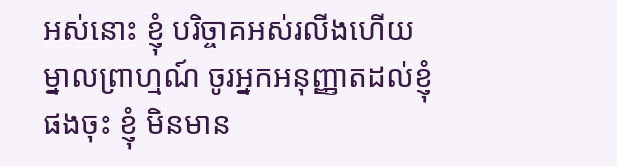អស់នោះ ខ្ញុំ បរិច្ចាគអស់រលីងហើយ ម្នាលព្រាហ្មណ៍ ចូរអ្នកអនុញ្ញាតដល់ខ្ញុំផងចុះ ខ្ញុំ មិនមាន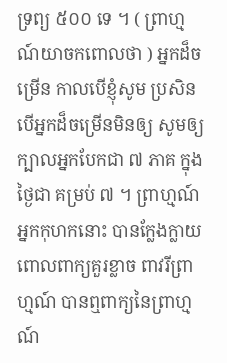ទ្រព្យ ៥០០ ទេ ។ ( ព្រាហ្មណ៍យាចកពោលថា ) អ្នកដ៏ចម្រើន កាលបើខ្ញុំសូម ប្រសិនបើអ្នកដ៏ចម្រើនមិនឲ្យ សូមឲ្យក្បាលអ្នកបែកជា ៧ ភាគ ក្នុងថ្ងៃជា គម្រប់ ៧ ។ ព្រាហ្មណ៍អ្នកកុហកនោះ បានក្លែងក្លាយ ពោលពាក្យគួរខ្លាច ពាវរីព្រាហ្មណ៍ បានឮពាក្យនៃព្រាហ្មណ៍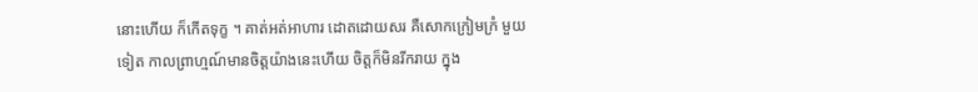នោះហើយ ក៏កើតទុក្ខ ។ គាត់អត់អាហារ ដោតដោយសរ គឺសោកក្រៀមក្រំ មួយ ទៀត កាលព្រាហ្មណ៍មានចិត្តយ៉ាងនេះហើយ ចិត្តក៏មិនរីករាយ ក្នុង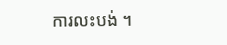ការលះបង់ ។